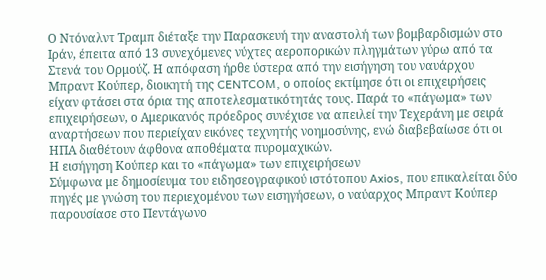Ο Ντόναλντ Τραμπ διέταξε την Παρασκευή την αναστολή των βομβαρδισμών στο Ιράν, έπειτα από 13 συνεχόμενες νύχτες αεροπορικών πληγμάτων γύρω από τα Στενά του Ορμούζ. Η απόφαση ήρθε ύστερα από την εισήγηση του ναυάρχου Μπραντ Κούπερ, διοικητή της CENTCOM, ο οποίος εκτίμησε ότι οι επιχειρήσεις είχαν φτάσει στα όρια της αποτελεσματικότητάς τους. Παρά το «πάγωμα» των επιχειρήσεων, ο Αμερικανός πρόεδρος συνέχισε να απειλεί την Τεχεράνη με σειρά αναρτήσεων που περιείχαν εικόνες τεχνητής νοημοσύνης, ενώ διαβεβαίωσε ότι οι ΗΠΑ διαθέτουν άφθονα αποθέματα πυρομαχικών.
Η εισήγηση Κούπερ και το «πάγωμα» των επιχειρήσεων
Σύμφωνα με δημοσίευμα του ειδησεογραφικού ιστότοπου Axios, που επικαλείται δύο πηγές με γνώση του περιεχομένου των εισηγήσεων, ο ναύαρχος Μπραντ Κούπερ παρουσίασε στο Πεντάγωνο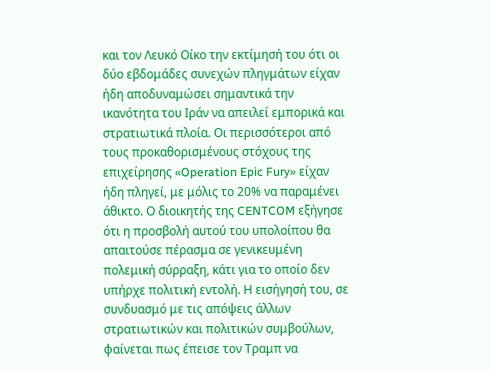και τον Λευκό Οίκο την εκτίμησή του ότι οι δύο εβδομάδες συνεχών πληγμάτων είχαν ήδη αποδυναμώσει σημαντικά την ικανότητα του Ιράν να απειλεί εμπορικά και στρατιωτικά πλοία. Οι περισσότεροι από τους προκαθορισμένους στόχους της επιχείρησης «Operation Epic Fury» είχαν ήδη πληγεί, με μόλις το 20% να παραμένει άθικτο. Ο διοικητής της CENTCOM εξήγησε ότι η προσβολή αυτού του υπολοίπου θα απαιτούσε πέρασμα σε γενικευμένη πολεμική σύρραξη, κάτι για το οποίο δεν υπήρχε πολιτική εντολή. Η εισήγησή του, σε συνδυασμό με τις απόψεις άλλων στρατιωτικών και πολιτικών συμβούλων, φαίνεται πως έπεισε τον Τραμπ να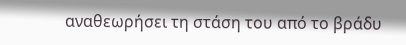αναθεωρήσει τη στάση του από το βράδυ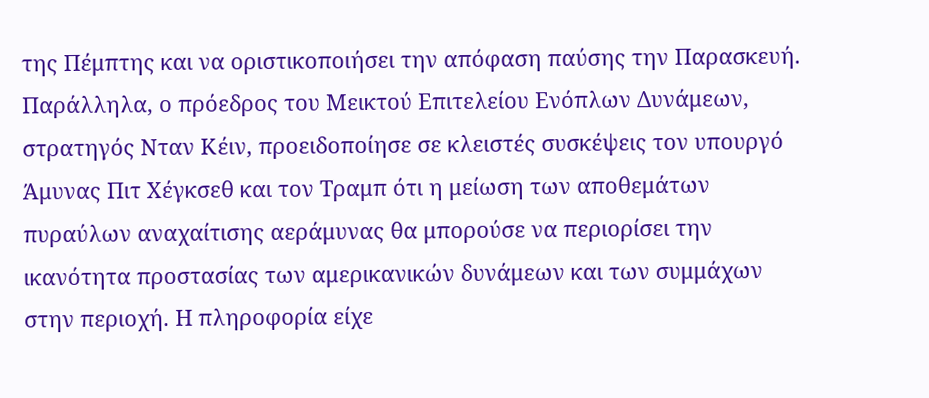της Πέμπτης και να οριστικοποιήσει την απόφαση παύσης την Παρασκευή.
Παράλληλα, ο πρόεδρος του Μεικτού Επιτελείου Ενόπλων Δυνάμεων, στρατηγός Νταν Κέιν, προειδοποίησε σε κλειστές συσκέψεις τον υπουργό Άμυνας Πιτ Χέγκσεθ και τον Τραμπ ότι η μείωση των αποθεμάτων πυραύλων αναχαίτισης αεράμυνας θα μπορούσε να περιορίσει την ικανότητα προστασίας των αμερικανικών δυνάμεων και των συμμάχων στην περιοχή. Η πληροφορία είχε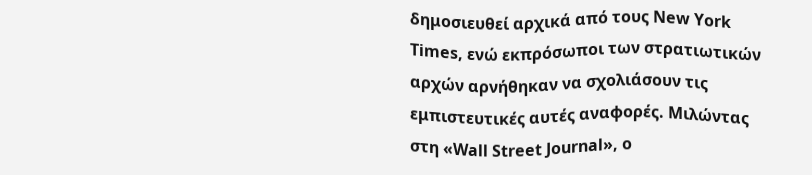δημοσιευθεί αρχικά από τους New York Times, ενώ εκπρόσωποι των στρατιωτικών αρχών αρνήθηκαν να σχολιάσουν τις εμπιστευτικές αυτές αναφορές. Μιλώντας στη «Wall Street Journal», ο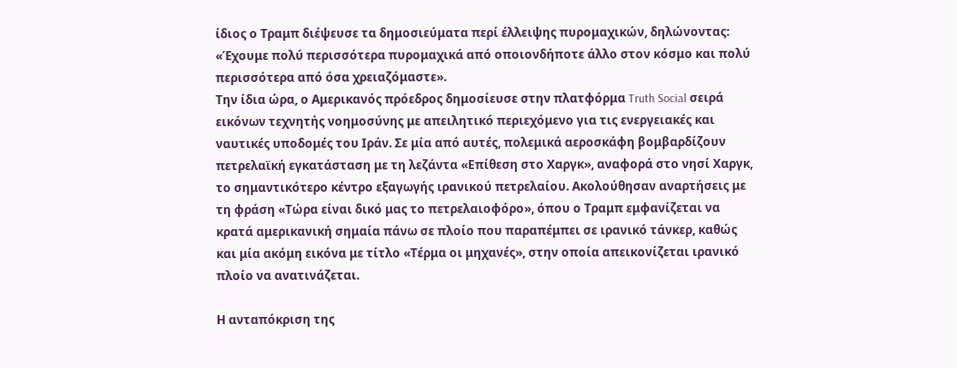ίδιος ο Τραμπ διέψευσε τα δημοσιεύματα περί έλλειψης πυρομαχικών, δηλώνοντας: «Έχουμε πολύ περισσότερα πυρομαχικά από οποιονδήποτε άλλο στον κόσμο και πολύ περισσότερα από όσα χρειαζόμαστε».
Την ίδια ώρα, ο Αμερικανός πρόεδρος δημοσίευσε στην πλατφόρμα Truth Social σειρά εικόνων τεχνητής νοημοσύνης με απειλητικό περιεχόμενο για τις ενεργειακές και ναυτικές υποδομές του Ιράν. Σε μία από αυτές, πολεμικά αεροσκάφη βομβαρδίζουν πετρελαϊκή εγκατάσταση με τη λεζάντα «Επίθεση στο Χαργκ», αναφορά στο νησί Χαργκ, το σημαντικότερο κέντρο εξαγωγής ιρανικού πετρελαίου. Ακολούθησαν αναρτήσεις με τη φράση «Τώρα είναι δικό μας το πετρελαιοφόρο», όπου ο Τραμπ εμφανίζεται να κρατά αμερικανική σημαία πάνω σε πλοίο που παραπέμπει σε ιρανικό τάνκερ, καθώς και μία ακόμη εικόνα με τίτλο «Τέρμα οι μηχανές», στην οποία απεικονίζεται ιρανικό πλοίο να ανατινάζεται.

Η ανταπόκριση της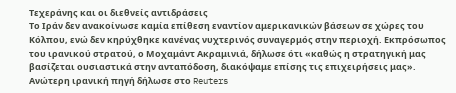Τεχεράνης και οι διεθνείς αντιδράσεις
Το Ιράν δεν ανακοίνωσε καμία επίθεση εναντίον αμερικανικών βάσεων σε χώρες του Κόλπου, ενώ δεν κηρύχθηκε κανένας νυχτερινός συναγερμός στην περιοχή. Εκπρόσωπος του ιρανικού στρατού, ο Μοχαμάντ Ακραμινιά, δήλωσε ότι «καθώς η στρατηγική μας βασίζεται ουσιαστικά στην ανταπόδοση, διακόψαμε επίσης τις επιχειρήσεις μας». Ανώτερη ιρανική πηγή δήλωσε στο Reuters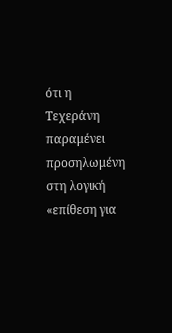ότι η Τεχεράνη παραμένει προσηλωμένη στη λογική «επίθεση για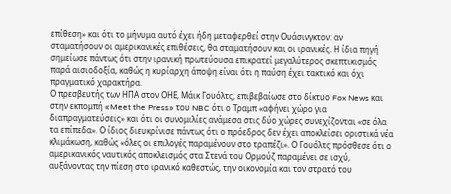επίθεση» και ότι το μήνυμα αυτό έχει ήδη μεταφερθεί στην Ουάσινγκτον: αν σταματήσουν οι αμερικανικές επιθέσεις, θα σταματήσουν και οι ιρανικές. Η ίδια πηγή σημείωσε πάντως ότι στην ιρανική πρωτεύουσα επικρατεί μεγαλύτερος σκεπτικισμός παρά αισιοδοξία, καθώς η κυρίαρχη άποψη είναι ότι η παύση έχει τακτικό και όχι πραγματικό χαρακτήρα.
Ο πρεσβευτής των ΗΠΑ στον ΟΗΕ, Μάικ Γουόλτς, επιβεβαίωσε στο δίκτυο Fox News και στην εκπομπή «Meet the Press» του NBC ότι ο Τραμπ «αφήνει χώρο για διαπραγματεύσεις» και ότι οι συνομιλίες ανάμεσα στις δύο χώρες συνεχίζονται «σε όλα τα επίπεδα». Ο ίδιος διευκρίνισε πάντως ότι ο πρόεδρος δεν έχει αποκλείσει οριστικά νέα κλιμάκωση, καθώς «όλες οι επιλογές παραμένουν στο τραπέζι». Ο Γουόλτς πρόσθεσε ότι ο αμερικανικός ναυτικός αποκλεισμός στα Στενά του Ορμούζ παραμένει σε ισχύ, αυξάνοντας την πίεση στο ιρανικό καθεστώς, την οικονομία και τον στρατό του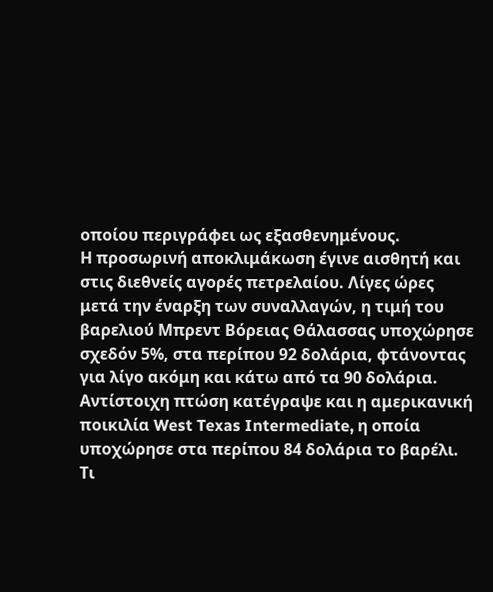οποίου περιγράφει ως εξασθενημένους.
Η προσωρινή αποκλιμάκωση έγινε αισθητή και στις διεθνείς αγορές πετρελαίου. Λίγες ώρες μετά την έναρξη των συναλλαγών, η τιμή του βαρελιού Μπρεντ Βόρειας Θάλασσας υποχώρησε σχεδόν 5%, στα περίπου 92 δολάρια, φτάνοντας για λίγο ακόμη και κάτω από τα 90 δολάρια. Αντίστοιχη πτώση κατέγραψε και η αμερικανική ποικιλία West Texas Intermediate, η οποία υποχώρησε στα περίπου 84 δολάρια το βαρέλι.
Τι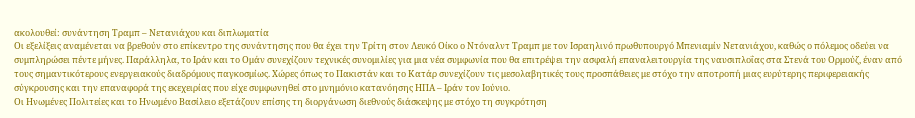ακολουθεί: συνάντηση Τραμπ – Νετανιάχου και διπλωματία
Οι εξελίξεις αναμένεται να βρεθούν στο επίκεντρο της συνάντησης που θα έχει την Τρίτη στον Λευκό Οίκο ο Ντόναλντ Τραμπ με τον Ισραηλινό πρωθυπουργό Μπενιαμίν Νετανιάχου, καθώς ο πόλεμος οδεύει να συμπληρώσει πέντε μήνες. Παράλληλα, το Ιράν και το Ομάν συνεχίζουν τεχνικές συνομιλίες για μια νέα συμφωνία που θα επιτρέψει την ασφαλή επαναλειτουργία της ναυσιπλοΐας στα Στενά του Ορμούζ, έναν από τους σημαντικότερους ενεργειακούς διαδρόμους παγκοσμίως. Χώρες όπως το Πακιστάν και το Κατάρ συνεχίζουν τις μεσολαβητικές τους προσπάθειες με στόχο την αποτροπή μιας ευρύτερης περιφερειακής σύγκρουσης και την επαναφορά της εκεχειρίας που είχε συμφωνηθεί στο μνημόνιο κατανόησης ΗΠΑ – Ιράν τον Ιούνιο.
Οι Ηνωμένες Πολιτείες και το Ηνωμένο Βασίλειο εξετάζουν επίσης τη διοργάνωση διεθνούς διάσκεψης με στόχο τη συγκρότηση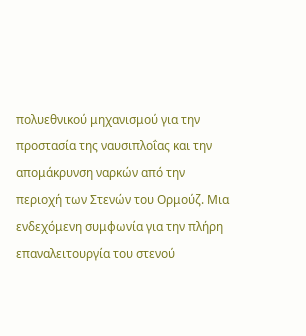πολυεθνικού μηχανισμού για την προστασία της ναυσιπλοΐας και την απομάκρυνση ναρκών από την περιοχή των Στενών του Ορμούζ. Μια ενδεχόμενη συμφωνία για την πλήρη επαναλειτουργία του στενού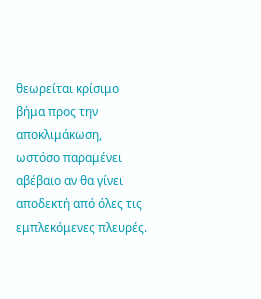θεωρείται κρίσιμο βήμα προς την αποκλιμάκωση, ωστόσο παραμένει αβέβαιο αν θα γίνει αποδεκτή από όλες τις εμπλεκόμενες πλευρές.